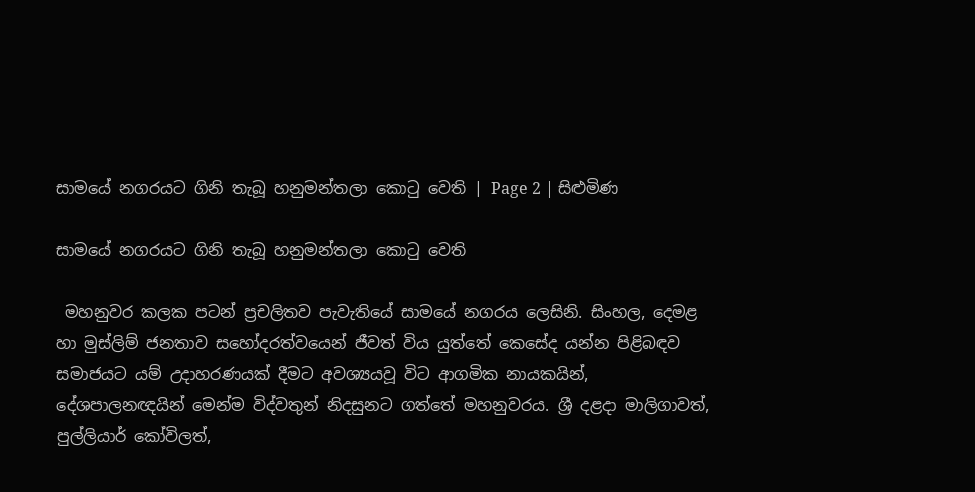සාමයේ නගරයට ගිනි තැබූ හනුමන්තලා කොටු වෙති | Page 2 | සිළුමිණ

සාමයේ නගරයට ගිනි තැබූ හනුමන්තලා කොටු වෙති

 මහනුවර කලක පටන් ප්‍රචලිතව පැවැතියේ සාමයේ නගරය ලෙසිනි. සිංහල, දෙමළ හා මුස්ලිම් ජනතාව සහෝදරත්වයෙන් ජීවත් විය යුත්තේ කෙසේද යන්න පිළිබඳව සමාජයට යම් උදාහරණයක් දීමට අවශ්‍යයවූ විට ආගමික නායකයින්, දේශපාලනඥයින් මෙන්ම විද්වතුන් නිදසුනට ගත්තේ මහනුවරය. ශ්‍රී දළදා මාලිගාවත්, පුල්ලියාර් කෝවිලත්,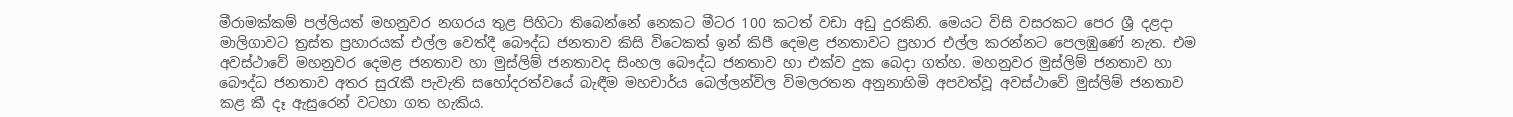මීරාමක්කම් පල්ලියත් මහනුවර නගරය තුළ පිහිටා තිබෙන්නේ නෙකට මීටර 100 කටත් වඩා අඩු දුරකිනි. මෙයට විසි වසරකට පෙර ශ්‍රී දළදා මාලිගාවට ත්‍රස්ත ප්‍රහාරයක් එල්ල වෙත්දී බෞද්ධ ජනතාව කිසි විටෙකත් ඉන් කිපී දෙමළ ජනතාවට ප්‍රහාර එල්ල කරන්නට පෙලඹුණේ නැත. එම අවස්ථාවේ මහනුවර දෙමළ ජනතාව හා මුස්ලිම් ජනතාවද සිංහල බෞද්ධ ජනතාව හා එක්ව දුක බෙදා ගත්හ. මහනුවර මුස්ලිම් ජනතාව හා බෞද්ධ ජනතාව අතර සුරැකී පැවැති සහෝදරත්වයේ බැඳීම මහචාර්ය බෙල්ලන්විල විමලරතන අනුනාහිමි අපවත්වූ අවස්ථාවේ මුස්ලිම් ජනතාව කළ කී දෑ ඇසුරෙන් වටහා ගත හැකිය.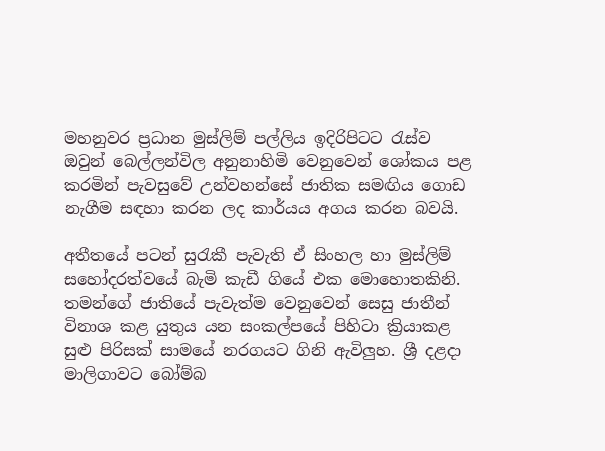මහනුවර ප්‍රධාන මුස්ලිම් පල්ලිය ඉදිරිපිටට රැස්ව ඔවුන් බෙල්ලන්විල අනුනාහිමි වෙනුවෙන් ශෝකය පළ කරමින් පැවසුවේ උන්වහන්සේ ජාතික සමඟිය ගොඩ නැගීම සඳහා කරන ලද කාර්යය අගය කරන බවයි.

අතීතයේ පටන් සුරැකී පැවැති ඒ සිංහල හා මුස්ලිම් සහෝදරත්වයේ බැමි කැඩී ගියේ එක මොහොතකිනි. තමන්ගේ ජාතියේ පැවැත්ම වෙනුවෙන් සෙසු ජාතීන් විනාශ කළ යුතුය යන සංකල්පයේ පිහිටා ක්‍රියාකළ සුළු පිරිසක් සාමයේ නරගයට ගිනි ඇවිලුහ. ශ්‍රී දළදා මාලිගාවට බෝම්බ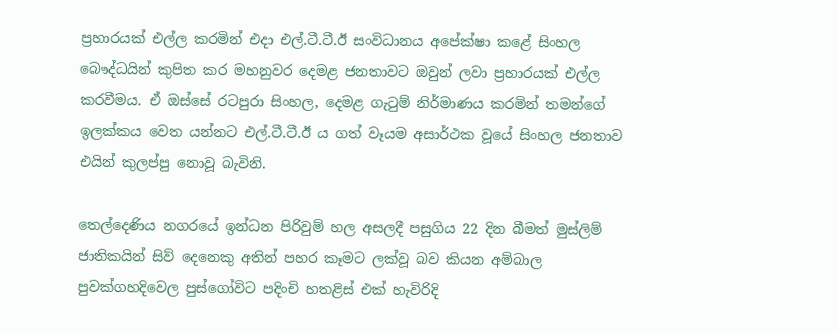ප්‍රහාරයක් එල්ල කරමින් එදා එල්.ටී.ටී.ඊ සංවිධානය අපේක්ෂා කළේ සිංහල බෞද්ධයින් කුපිත කර මහනුවර දෙමළ ජනතාවට ඔවුන් ලවා ප්‍රහාරයක් එල්ල කරවීමය. ඒ ඔස්සේ රටපුරා සිංහල, දෙමළ ගැටුම් නිර්මාණය කරමින් තමන්ගේ ඉලක්කය වෙත යන්නට එල්.ටී.ටී.ඊ ය ගත් වෑයම අසාර්ථක වූයේ සිංහල ජනතාව එයින් කුලප්පු නොවූ බැවිනි.

තෙල්දෙණිය නගරයේ ඉන්ධන පිරිවුම් හල අසලදී පසුගිය 22 දින බීමත් මුස්ලිම් ජාතිකයින් සිව් දෙනෙකු අතින් පහර කෑමට ලක්වූ බව කියන අම්බාල පුවක්ගහදිවෙල පුස්ගෝවිට පදිංචි හතළිස් එක් හැවිරිදි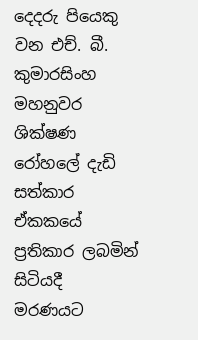දෙදරු පියෙකු වන එච්. බී. කුමාරසිංහ මහනුවර ශික්ෂණ රෝහලේ දැඩි සත්කාර ඒකකයේ ප්‍රතිකාර ලබමින් සිටියදී මරණයට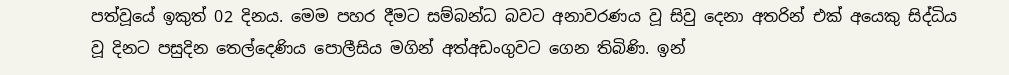පත්වූයේ ඉකුත් 02 දිනය. මෙම පහර දීමට සම්බන්ධ බවට අනාවරණය වූ සිවු දෙනා අතරින් එක් අයෙකු සිද්ධිය වූ දිනට පසුදින තෙල්දෙණිය පොලීසිය මගින් අත්අඩංගුවට ගෙන තිබිණි. ඉන්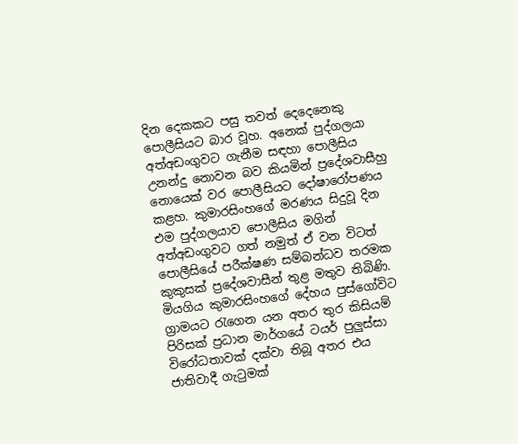දින දෙකකට පසු තවත් දෙදෙනෙකු පොලීසියට බාර වූහ. අනෙක් පුද්ගලයා අත්අඩංගුවට ගැනීම සඳහා පොලීසිය උනන්දු නොවන බව කියමින් ප්‍රදේශවාසීහු නොයෙක් වර පොලීසියට දෝෂාරෝපණය කළහ. කුමාරසිංහගේ මරණය සිදුවූ දින එම පුද්ගලයාව පොලීසිය මගින් අත්අඩංගුවට ගත් නමුත් ඒ වන විටත් පොලීසියේ පරීක්ෂණ සම්බන්ධව තරමක කුකුසක් ප්‍රදේශවාසීන් තුළ මතුව තිබිණි. මියගිය කුමාරසිංහගේ දේහය පුස්ගෝවිට ග්‍රාමයට රැගෙන යන අතර තුර කිසියම් පිරිසක් ප්‍රධාන මාර්ගයේ ටයර් පුලුස්සා විරෝධතාවක් දක්වා තිබූ අතර එය ජාතිවාදී ගැටුමක්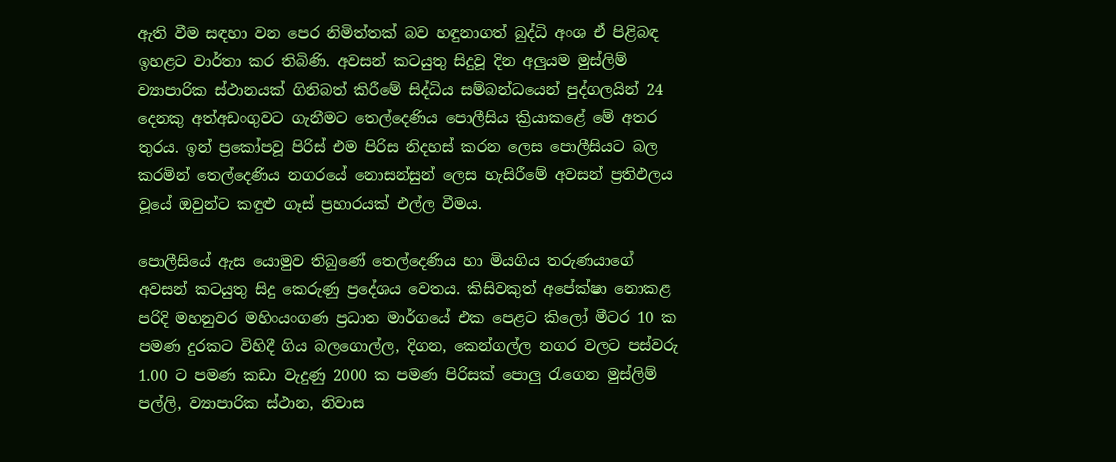ඇති වීම සඳහා වන පෙර නිමිත්තක් බව හඳුනාගත් බුද්ධි අංශ ඒ පිළිබඳ ඉහළට වාර්තා කර තිබිණි. අවසන් කටයුතු සිදුවූ දින අලුයම මුස්ලිම් ව්‍යාපාරික ස්ථානයක් ගිනිබත් කිරීමේ සිද්ධිය සම්බන්ධයෙන් පුද්ගලයින් 24 දෙනකු අත්අඩංගුවට ගැනීමට තෙල්දෙණිය පොලීසිය ක්‍රියාකළේ මේ අතර තුරය. ඉන් ප්‍රකෝපවූ පිරිස් එම පිරිස නිදහස් කරන ලෙස පොලීසියට බල කරමින් තෙල්දෙණිය නගරයේ නොසන්සුන් ලෙස හැසිරීමේ අවසන් ප්‍රතිඵලය වූයේ ඔවුන්ට කඳුළු ගෑස් ප්‍රහාරයක් එල්ල වීමය.

පොලීසියේ ඇස යොමුව තිබුණේ තෙල්දෙණිය හා මියගිය තරුණයාගේ අවසන් කටයුතු සිදු කෙරුණු ප්‍රදේශය වෙතය. කිසිවකුත් අපේක්ෂා නොකළ පරිදි මහනුවර මහිංයංගණ ප්‍රධාන මාර්ගයේ එක පෙළට කිලෝ මීටර 10 ක පමණ දුරකට විහිදී ගිය බලගොල්ල, දිගන, කෙන්ගල්ල නගර වලට පස්වරු 1.00 ට පමණ කඩා වැදුණු 2000 ක පමණ පිරිසක් පොලු රැගෙන මුස්ලිම් පල්ලි, ව්‍යාපාරික ස්ථාන, නිවාස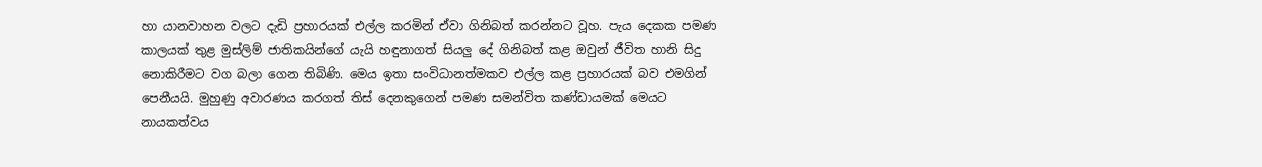හා යානවාහන වලට දැඩි ප්‍රහාරයක් එල්ල කරමින් ඒවා ගිනිබත් කරන්නට වූහ. පැය දෙකක පමණ කාලයක් තුළ මුස්ලිම් ජාතිකයින්ගේ යැයි හඳුනාගත් සියලු දේ ගිනිබත් කළ ඔවුන් ජීවිත හානි සිදු නොකිරීමට වග බලා ගෙන තිබිණි. මෙය ඉතා සංවිධානත්මකව එල්ල කළ ප්‍රහාරයක් බව එමගින් පෙනීයයි. මුහුණු අවාරණය කරගත් තිස් දෙනකුගෙන් පමණ සමන්විත කණ්ඩායමක් මෙයට නායකත්වය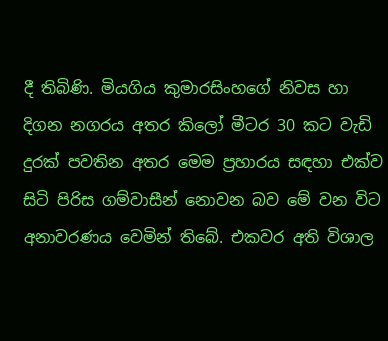දී තිබිණි. මියගිය කුමාරසිංහගේ නිවස හා දිගන නගරය අතර කිලෝ මීටර 30 කට වැඩි දුරක් පවතින අතර මෙම ප්‍රහාරය සඳහා එක්ව සිටි පිරිස ගම්වාසීන් නොවන බව මේ වන විට අනාවරණය වෙමින් තිබේ. එකවර අති විශාල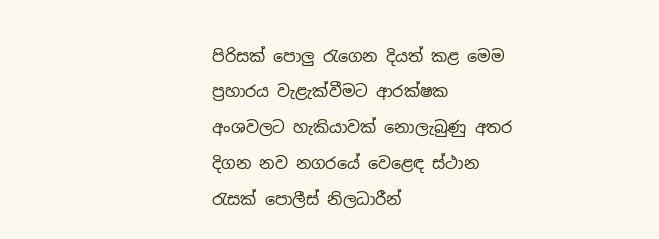පිරිසක් පොලු රැගෙන දියත් කළ මෙම ප්‍රහාරය වැළැක්වීමට ආරක්ෂක අංශවලට හැකියාවක් නොලැබුණු අතර දිගන නව නගරයේ වෙළෙඳ ස්ථාන රැසක් පොලීස් නිලධාරීන්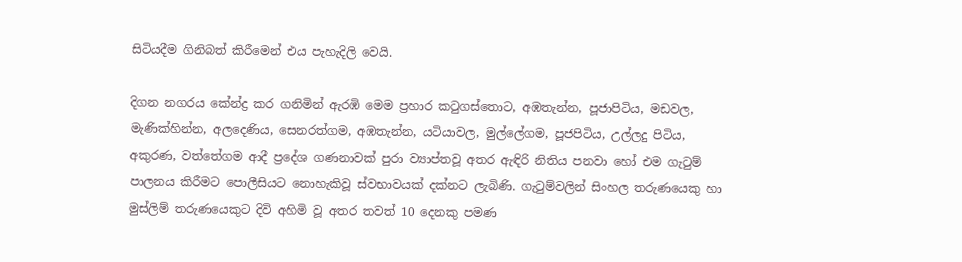සිටියදීම ගිනිබත් කිරීමෙන් එය පැහැදිලි වෙයි.

දිගන නගරය කේන්ද්‍ර කර ගනිමින් ඇරඹි මෙම ප්‍රහාර කටුගස්තොට, අඹතැන්න, පූජාපිටිය, මඩවල, මැණික්හින්න, අලදෙණිය, සෙනරත්ගම, අඹතැන්න, යටියාවල, මුල්ලේගම, පූජපිටිය, උල්ලදු පිටිය, අකුරණ, වත්තේගම ආදී ප්‍රදේශ ගණනාවක් පුරා ව්‍යාප්තවූ අතර ඇඳිරි නිතිය පනවා හෝ එම ගැටුම් පාලනය කිරීමට පොලීසියට නොහැකිවූ ස්වභාවයක් දක්නට ලැබිණි. ගැටුම්වලින් සිංහල තරුණයෙකු හා මුස්ලිම් තරුණයෙකුට දිවි අහිමි වූ අතර තවත් 10 දෙනකු පමණ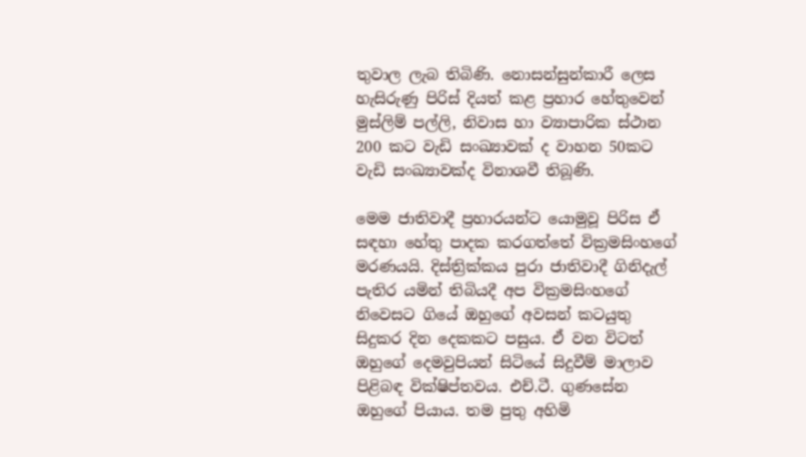තුවාල ලැබ තිබිණි. නොසන්සුන්කාරී ලෙස හැසිරුණු පිරිස් දියත් කළ ප්‍රහාර හේතුවෙන් මුස්ලිම් පල්ලි, නිවාස හා ව්‍යාපාරික ස්ථාන 200 කට වැඩි සංඛ්‍යාවක් ද වාහන 50කට වැඩි සංඛ්‍යාවක්ද විනාශවී තිබූණි.

මෙම ජාතිවාදී ප්‍රහාරයන්ට යොමුවූ පිරිස ඒ සඳහා හේතු පාදක කරගත්තේ වික්‍රමසිංහගේ මරණයයි. දිස්ත්‍රික්කය පුරා ජාතිවාදී ගිනිදැල් පැතිර යමින් තිබියදී අප වික්‍රමසිංහගේ නිවෙසට ගියේ ඔහුගේ අවසන් කටයුතු සිදුකර දින දෙකකට පසුය. ඒ වන විටත් ඔහුගේ දෙමවුපියන් සිටියේ සිදුවීම් මාලාව පිළිබඳ වික්ෂිප්තවය. එච්.ටී. ගුණසේන ඔහුගේ පියාය. තම පුතු අහිමි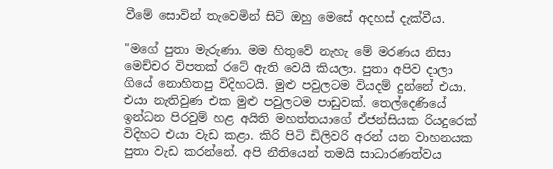වීමේ සොවින් තැවෙමින් සිටි ඔහු මෙසේ අදහස් දැක්වීය.

"මගේ පුතා මැරුණා. මම හිතුවේ නැහැ මේ මරණය නිසා මෙච්චර විපතක් රටේ ඇති වෙයි කියලා. පුතා අපිව දාලා ගියේ නොහිතපු විදිහටයි. මුළු පවුලටම වියදම් දුන්නේ එයා. එයා නැතිවුණ එක මුළු පවුලටම පාඩුවක්. තෙල්දෙණියේ ඉන්ධන පිරවුම් හළ අයිති මහත්තයාගේ ඒජන්සියක රියදුරෙක් විදිහට එයා වැඩ කළා. කිරි පිටි ඩිලිවරි අරන් යන වාහනයක පුතා වැඩ කරන්නේ. අපි නීතියෙන් තමයි සාධාරණත්වය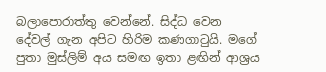බලාපොරාත්තු වෙන්නේ. සිද්ධ වෙන දේවල් ගැන අපිට හිරිම කණගාටුයි. මගේ පුතා මුස්ලිම් අය සමඟ ඉතා ළඟින් ආශ්‍රය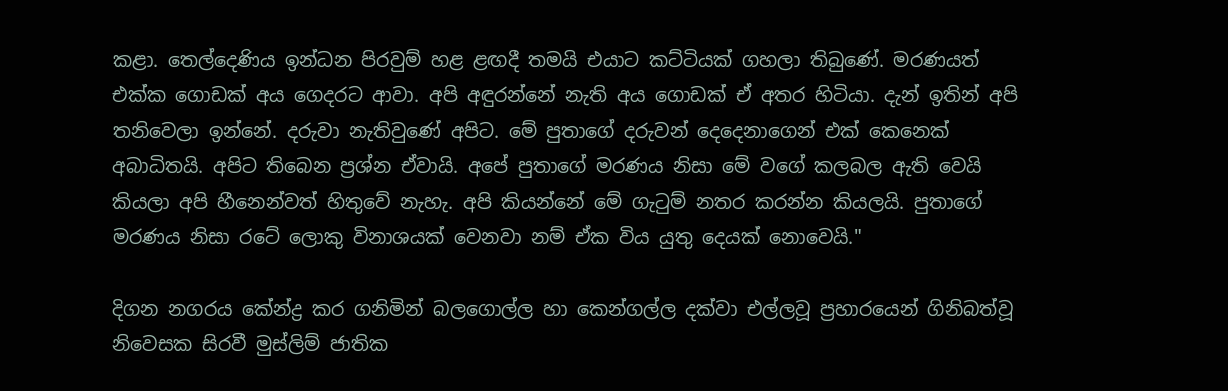කළා. තෙල්දෙණිය ඉන්ධන පිරවුම් හළ ළඟදී තමයි එයාට කට්ටියක් ගහලා තිබුණේ. මරණයත් එක්ක ගොඩක් අය ගෙදරට ආවා. අපි අඳුරන්නේ නැති අය ගොඩක් ඒ අතර හිටියා. දැන් ඉතින් අපි තනිවෙලා ඉන්නේ. දරුවා නැතිවුණේ අපිට. මේ පුතාගේ දරුවන් දෙදෙනාගෙන් එක් කෙනෙක් අබාධිතයි. අපිට තිබෙන ප්‍රශ්න ඒවායි. අපේ පුතාගේ මරණය නිසා මේ වගේ කලබල ඇති වෙයි කියලා අපි හීනෙන්වත් හිතුවේ නැහැ. අපි කියන්නේ මේ ගැටුම් නතර කරන්න කියලයි. පුතාගේ මරණය නිසා රටේ ලොකු විනාශයක් වෙනවා නම් ඒක විය යුතු දෙයක් නොවෙයි."

දිගන නගරය කේන්ද්‍ර කර ගනිමින් බලගොල්ල හා කෙන්ගල්ල දක්වා එල්ලවූ ප්‍රහාරයෙන් ගිනිබත්වූ නිවෙසක සිරවී මුස්ලිම් ජාතික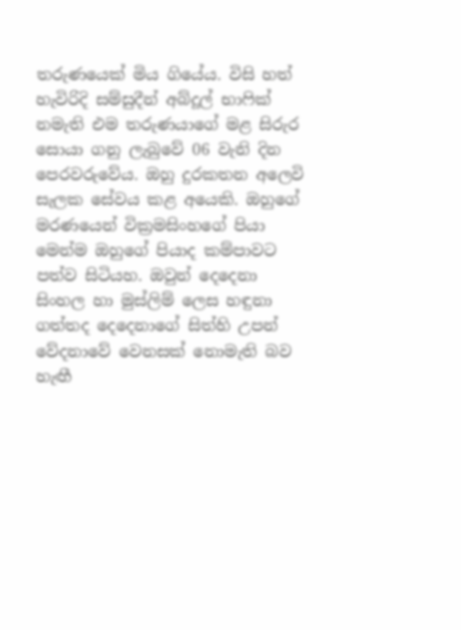තරුණයෙක් මිය ගියේය. විසි හත් හැවිරිදි සම්සුදීන් අබ්දූල් භාෆික් නමැති එම තරුණයාගේ මළ සිරුර සොයා ගනු ලැබුවේ 06 වැනි දින පෙරවරුවේය. ඔහු දුරකතන අලෙවි සැලක සේවය කළ අයෙකි. ඔහුගේ මරණයෙන් වික්‍රමසිංහගේ පියා මෙන්ම ඔහුගේ පියාද කම්පාවට පත්ව සිටියහ. ඔවුන් දෙදෙනා සිංහල හා මුස්ලිම් ලෙස හඳුනා ගත්තද දෙදෙනාගේ සිත්හි උපන් වේදනාවේ වෙනසක් නොමැති බව හැඟී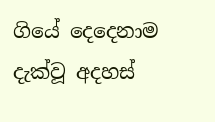ගියේ දෙදෙනාම දැක්වූ අදහස්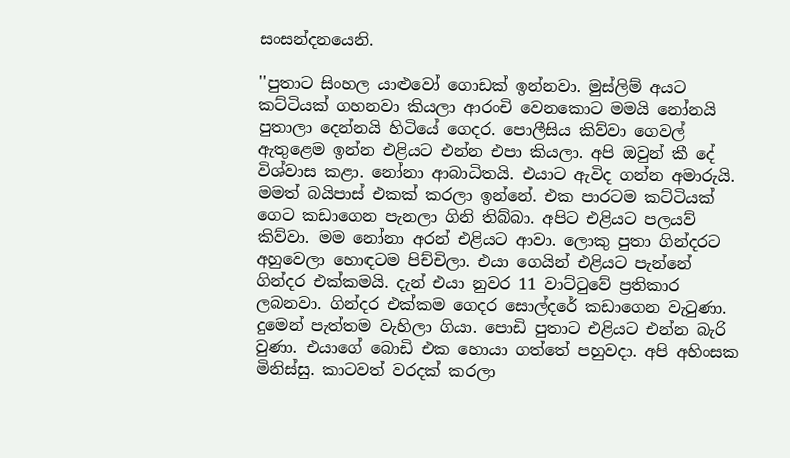සංසන්දනයෙනි.

''පුතාට සිංහල යාළුවෝ ගොඩක් ඉන්නවා. මුස්ලිම් අයට කට්ටියක් ගහනවා කියලා ආරංචි වෙනකොට මමයි නෝනයි පුතාලා දෙන්නයි හිටියේ ගෙදර. පොලීසිය කිව්වා ගෙවල් ඇතුළෙම ඉන්න එළියට එන්න එපා කියලා. අපි ඔවුන් කී දේ විශ්වාස කළා. නෝනා ආබාධිතයි. එයාට ඇවිද ගන්න අමාරුයි. මමත් බයිපාස් එකක් කරලා ඉන්නේ. එක පාරටම කට්ටියක් ගෙට කඩාගෙන පැනලා ගිනි තිබ්බා. අපිට එළියට පලයව් කිව්වා. මම නෝනා අරන් එළියට ආවා. ලොකු පුතා ගින්දරට අහුවෙලා හොඳටම පිච්චිලා. එයා ගෙයින් එළියට පැන්නේ ගින්දර එක්කමයි. දැන් එයා නුවර 11 වාට්ටුවේ ප්‍රතිකාර ලබනවා. ගින්දර එක්කම ගෙදර සොල්දරේ කඩාගෙන වැටුණා. දුමෙන් පැත්තම වැහිලා ගියා. පොඩි පුතාට එළියට එන්න බැරි වුණා. එයාගේ බොඩි එක හොයා ගත්තේ පහුවදා. අපි අහිංසක මිනිස්සු. කාටවත් වරදක් කරලා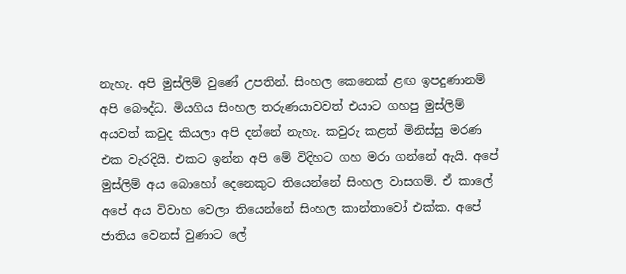නැහැ. අපි මුස්ලිම් වුණේ උපතින්. සිංහල කෙනෙක් ළඟ ඉපදුණානම් අපි බෞද්ධ. මියගිය සිංහල තරුණයාවවත් එයාට ගහපු මුස්ලිම් අයවත් කවුද කියලා අපි දන්නේ නැහැ. කවුරු කළත් මිනිස්සු මරණ එක වැරදියි. එකට ඉන්න අපි මේ විදිහට ගහ මරා ගන්නේ ඇයි. අපේ මුස්ලිම් අය බොහෝ දෙනෙකුට තියෙන්නේ සිංහල වාසගම්. ඒ කාලේ අපේ අය විවාහ වෙලා තියෙන්නේ සිංහල කාන්තාවෝ එක්ක. අපේ ජාතිය වෙනස් වුණාට ලේ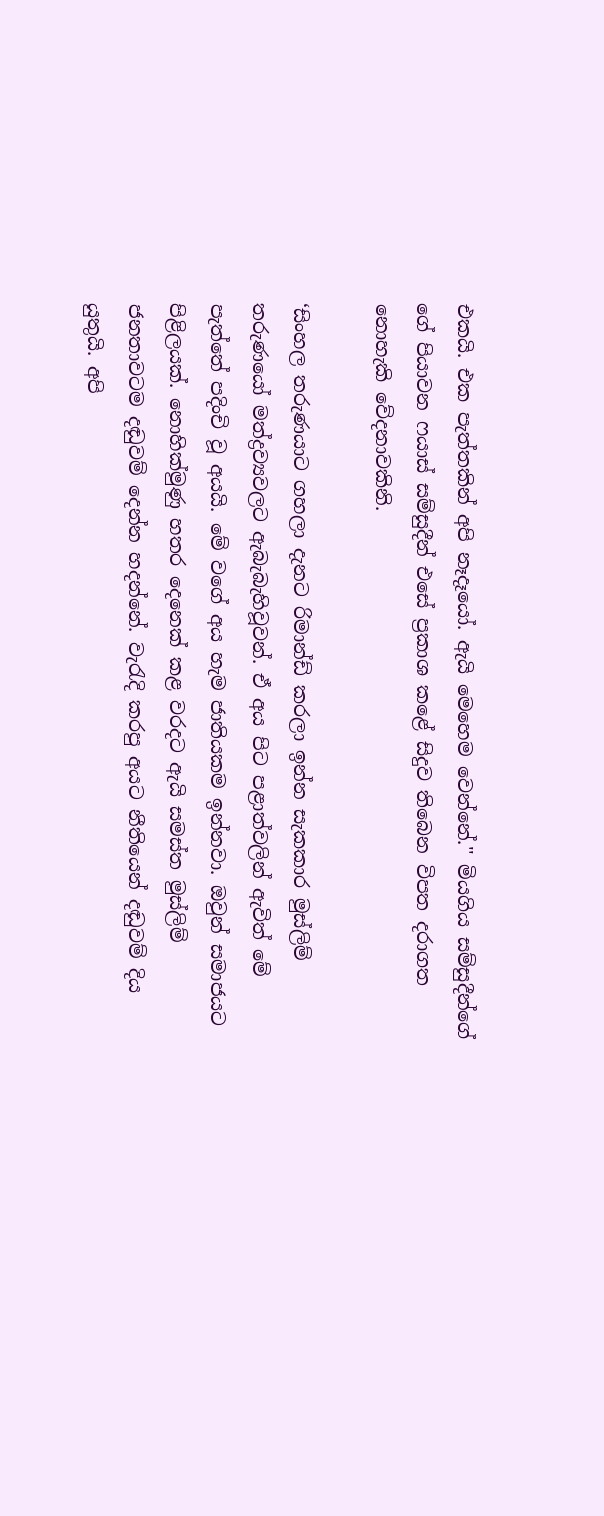එකයි. එක පැත්තකින් අපි නෑදෑයෝ. ඇයි මෙහෙම වෙන්නේ.'' මියගිය සම්සුදීන්ගේ ගේ පියාවන ෆයාස් සම්සුදීන් එසේ ප්‍රකාශ කළේ සිදුව තිබෙන විපත දරාගත නොහැකි වේදනාවකිනි.

‘සිංහල තරුණයාට ගහලා දැනට රිමාන්ඩ් කරලා ඉන්න සැකකාර මුස්ලිම් තරුණයෝ මත්ද්‍රව්‍යවලට ඇබැබැහිවූවන්. ඒ අය පිට පළාත්වලින් ඇවිත් මේ පැත්තේ පදිංචි වූ අයයි. මේ වගේ අය හැම ජාතියකම ඉන්නවා. ඔවුන් සමාජයට පිළිලයක්. නොහික්මුණු හතර දෙනෙක් කළ වරදට ඇයි සමස්ත මුස්ලිම් ජනතාවටම දඬුවම් දෙන්න හදන්නේ. වැරැදි කරපු අයට නීතියෙන් දඬුවම් දිය යුතුයි. අපි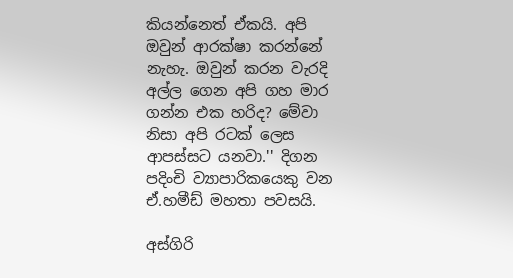කියන්නෙත් ඒකයි. අපි ඔවුන් ආරක්ෂා කරන්නේ නැහැ. ඔවුන් කරන වැරදි අල්ල ගෙන අපි ගහ මාර ගන්න එක හරිද? මේවා නිසා අපි රටක් ලෙස ආපස්සට යනවා.'' දිගන පදිංචි ව්‍යාපාරිකයෙකු වන ඒ.හමීඩ් මහතා පවසයි.

අස්ගිරි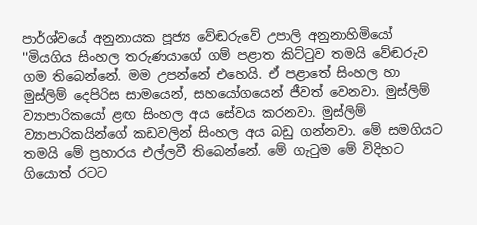පාර්ශ්වයේ අනුනායක පූජ්‍ය වේඬරුවේ උපාලි අනුනාහිමියෝ ''මියගිය සිංහල තරුණයාගේ ගම් පළාත කිට්ටුව තමයි වේඬරුව ගම තිබෙන්නේ. මම උපන්නේ එහෙයි. ඒ පළාතේ සිංහල හා මුස්ලිම් දෙපිරිස සාමයෙන්, සහයෝගයෙන් ජීවත් වෙනවා. මුස්ලිම් ව්‍යාපාරිකයෝ ළඟ සිංහල අය සේවය කරනවා. මුස්ලිම් ව්‍යාපාරිකයින්ගේ කඩවලින් සිංහල අය බඩු ගන්නවා. මේ සමගියට තමයි මේ ප්‍රහාරය එල්ලවී තිබෙන්නේ. මේ ගැටුම මේ විදිහට ගියොත් රටට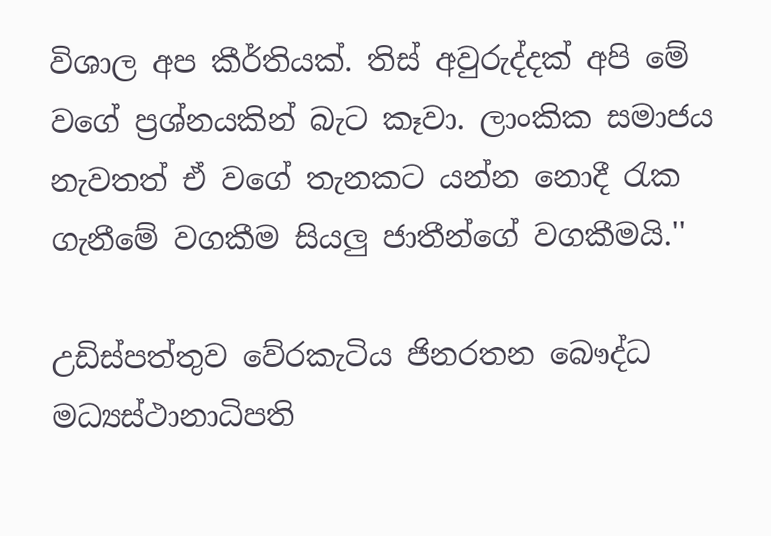විශාල අප කීර්තියක්. තිස් අවුරුද්දක් අපි මේ වගේ ප්‍රශ්නයකින් බැට කෑවා. ලාංකික සමාජය නැවතත් ඒ වගේ තැනකට යන්න නොදී රැක ගැනීමේ වගකීම සියලු ජාතීන්ගේ වගකීමයි.''

උඩිස්පත්තුව වේරකැටිය ජිනරතන බෞද්ධ මධ්‍යස්ථානාධිපති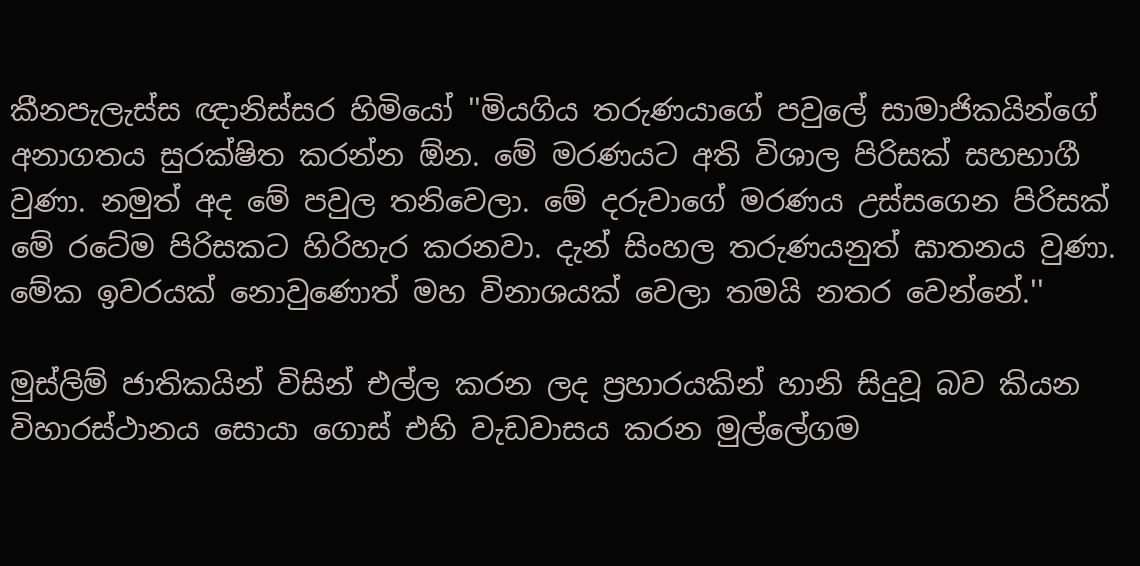කීනපැලැස්ස ඥානිස්සර හිමියෝ ''මියගිය තරුණයාගේ පවුලේ සාමාජිකයින්ගේ අනාගතය සුරක්ෂිත කරන්න ඕන. මේ මරණයට අති විශාල පිරිසක් සහභාගී වුණා. නමුත් අද මේ පවුල තනිවෙලා. මේ දරුවාගේ මරණය උස්සගෙන පිරිසක් මේ රටේම පිරිසකට හිරිහැර කරනවා. දැන් සිංහල තරුණයනුත් ඝාතනය වුණා. මේක ඉවරයක් නොවුණොත් මහ විනාශයක් වෙලා තමයි නතර වෙන්නේ.''

මුස්ලිම් ජාතිකයින් විසින් එල්ල කරන ලද ප්‍රහාරයකින් හානි සිදුවූ බව කියන විහාරස්ථානය සොයා ගොස් එහි වැඩවාසය කරන මුල්ලේගම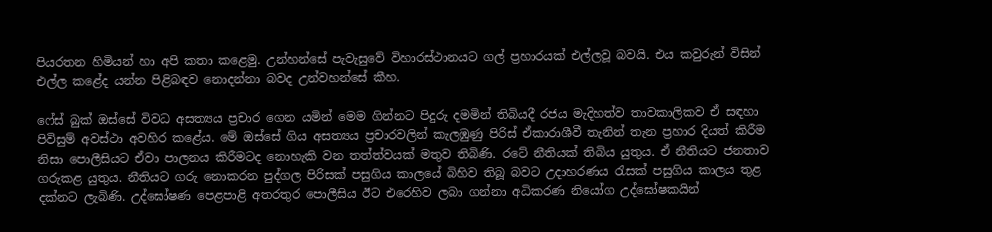පියරතන හිමියන් හා අපි කතා කළෙමු. උන්හන්සේ පැවැසුවේ විහාරස්ථානයට ගල් ප්‍රහාරයක් එල්ලවූ බවයි. එය කවුරුන් විසින් එල්ල කළේද යන්න පිළිබඳව නොදන්නා බවද උන්වහන්සේ කීහ.

ෆේස් බුක් ඔස්සේ විවධ අසත්‍යය ප්‍රචාර ගෙන යමින් මෙම ගින්නට පිදුරු දමමින් තිබියදී රජය මැදිහත්ව තාවකාලිකව ඒ සඳහා පිවිසුම් අවස්ථා අවහිර කළේය. මේ ඔස්සේ ගිය අසත්‍යය ප්‍රචාරවලින් කැලඹුණු පිරිස් ඒකාරාශීවී තැනින් තැන ප්‍රහාර දියත් කිරීම නිසා පොලීසියට ඒවා පාලනය කිරීමටද නොහැකි වන තත්ත්වයක් මතුව තිබිණි. රටේ නීතියක් තිබිය යුතුය. ඒ නීතියට ජනතාව ගරුකළ යුතුය. නීතියට ගරු නොකරන පුද්ගල පිරිසක් පසුගිය කාලයේ බිහිව තිබූ බවට උදාහරණය රැසක් පසුගිය කාලය තුළ දක්නට ලැබිණි. උද්ඝෝෂණ පෙළපාළි අතරතුර පොලීසිය ඊට එරෙහිව ලබා ගන්නා අධිකරණ නියෝග උද්ඝෝෂකයින්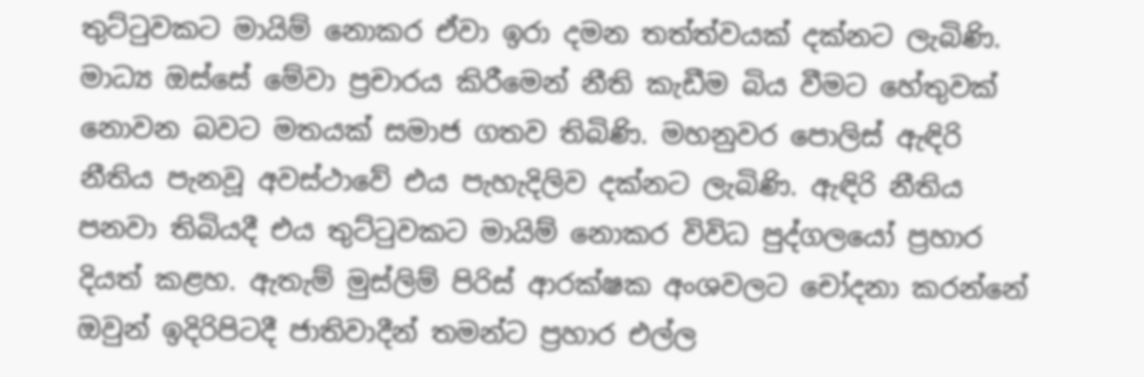තුට්ටුවකට මායිම් නොකර ඒවා ඉරා දමන තත්ත්වයක් දක්නට ලැබිණි. මාධ්‍ය ඔස්සේ මේවා ප්‍රචාරය කිරීමෙන් නීති කැඩීම බිය වීමට හේතුවක් නොවන බවට මතයක් සමාජ ගතව තිබිණි. මහනුවර පොලිස් ඇඳිරි නීතිය පැනවූ අවස්ථාවේ එය පැහැදිලිව දක්නට ලැබිණි. ඇඳිරි නීතිය පනවා තිබියදී එය තුට්ටුවකට මායිම් නොකර විවිධ පුද්ගලයෝ ප්‍රහාර දියත් කළහ. ඇතැම් මුස්ලිම් පිරිස් ආරක්ෂක අංශවලට චෝදනා කරන්නේ ඔවුන් ඉදිරිපිටදී ජාතිවාදීන් තමන්ට ප්‍රහාර එල්ල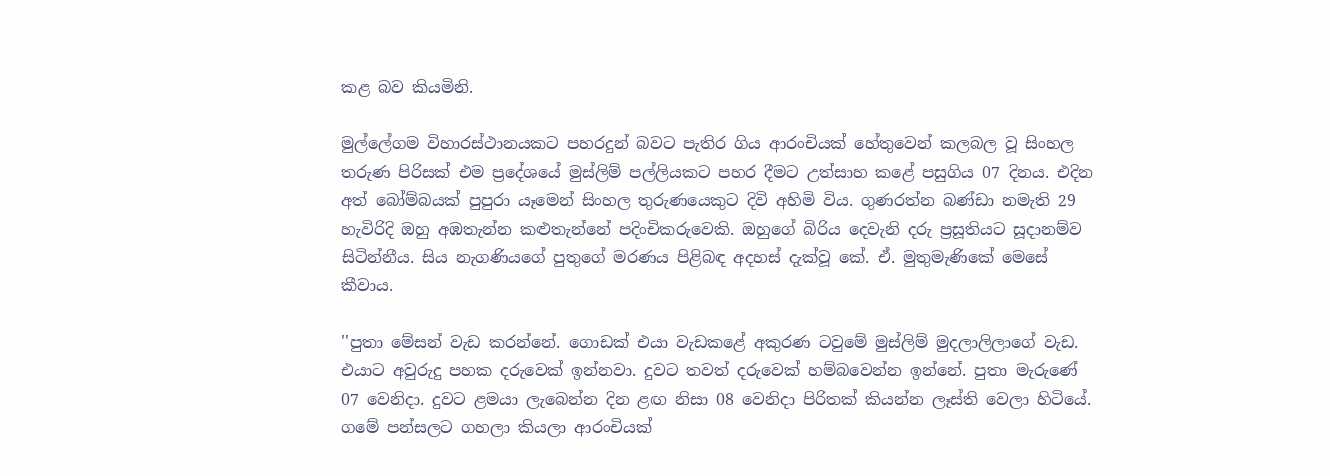කළ බව කියමිනි.

මුල්ලේගම විහාරස්ථානයකට පහරදුන් බවට පැතිර ගිය ආරංචියක් හේතුවෙන් කලබල වූ සිංහල තරුණ පිරිසක් එම ප්‍රදේශයේ මුස්ලිම් පල්ලියකට පහර දීමට උත්සාහ කළේ පසුගිය 07 දිනය. එදින අත් බෝම්බයක් පුපුරා යෑමෙන් සිංහල තුරුණයෙකුට දිවි අහිමි විය. ගුණරත්න බණ්ඩා නමැති 29 හැවිරිදි ඔහු අඹතැන්න කළුතැන්නේ පදිංචිකරුවෙකි. ඔහුගේ බිරිය දෙවැනි දරු ප්‍රසූතියට සූදානම්ව සිටින්නීය. සිය නැගණියගේ පුතුගේ මරණය පිළිබඳ අදහස් දැක්වූ කේ. ඒ. මුතුමැණිකේ මෙසේ කීවාය.

''පුතා මේසන් වැඩ කරන්නේ. ගොඩක් එයා වැඩකළේ අකුරණ ටවුමේ මුස්ලිම් මුදලාලිලාගේ වැඩ. එයාට අවුරුදු පහක දරුවෙක් ඉන්නවා. දුවට තවත් දරුවෙක් හම්බවෙන්න ඉන්නේ. පුතා මැරුණේ 07 වෙනිදා. දුවට ළමයා ලැබෙන්න දින ළඟ නිසා 08 වෙනිදා පිරිතක් කියන්න ලෑස්ති වෙලා හිටියේ. ගමේ පන්සලට ගහලා කියලා ආරංචියක්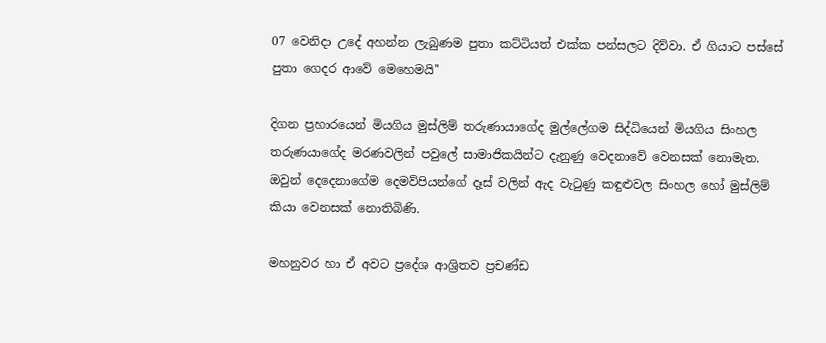07 වෙනිදා උදේ අහන්න ලැබුණම පුතා කට්ටියත් එක්ක පන්සලට දිව්වා. ඒ ගියාට පස්සේ පුතා ගෙදර ආවේ මෙහෙමයි''

දිගන ප්‍රහාරයෙන් මියගිය මුස්ලිම් තරුණායාගේද මුල්ලේගම සිද්ධියෙන් මියගිය සිංහල තරුණයාගේද මරණවලින් පවුලේ සාමාජිකයින්ට දැනුණු වෙදනාවේ වෙනසක් නොමැත. ඔවුන් දෙදෙනාගේම දෙමව්පියන්ගේ දෑස් වලින් ඇද වැටුණු කඳුළුවල සිංහල හෝ මුස්ලිම් කියා වෙනසක් නොතිබිණි.

මහනුවර හා ඒ අවට ප්‍රදේශ ආශ්‍රිතව ප්‍රචණ්ඩ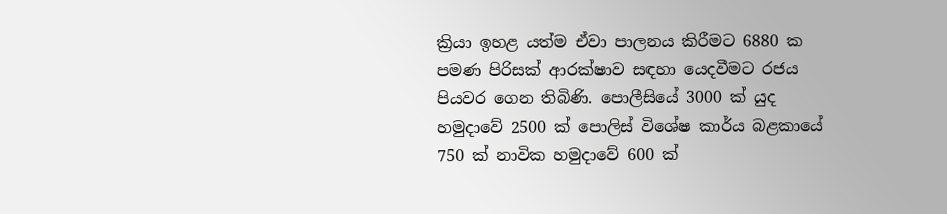ක්‍රියා ඉහළ යත්ම ඒවා පාලනය කිරීමට 6880 ක පමණ පිරිසක් ආරක්ෂාව සඳහා යෙදවීමට රජය පියවර ගෙන තිබිණි. පොලීසියේ 3000 ක් යුද හමුදාවේ 2500 ක් පොලිස් විශේෂ කාර්ය බළකායේ 750 ක් නාවික හමුදාවේ 600 ක්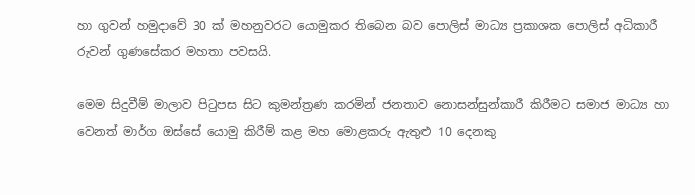හා ගුවන් හමුදාවේ 30 ක් මහනුවරට යොමුකර තිබෙන බව පොලිස් මාධ්‍ය ප්‍රකාශක පොලිස් අධිකාරී රුවන් ගුණසේකර මහතා පවසයි.

මෙම සිදුවීම් මාලාව පිටුපස සිට කුමන්ත්‍රණ කරමින් ජනතාව නොසන්සුන්කාරී කිරීමට සමාජ මාධ්‍ය හා වෙනත් මාර්ග ඔස්සේ යොමු කිරීම් කළ මහ මොළකරු ඇතුළු 10 දෙනකු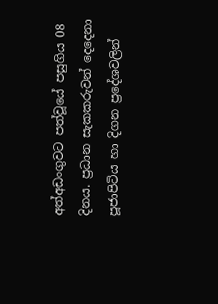අත්අඩංගුවට පත්වූයේ පසුගිය 08 දිනය. ප්‍රධාන සැකකරුවන් දෙදෙනා පූජාපිටිය හා දිගන ප්‍රදේශවලින්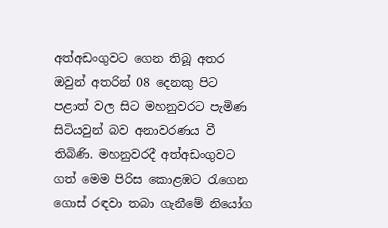අත්අඩංගුවට ගෙන තිබූ අතර ඔවුන් අතරින් 08 දෙනකු පිට පළාත් වල සිට මහනුවරට පැමිණ සිටියවුන් බව අනාවරණය වී තිබිණි. මහනුවරදී අත්අඩංගුවට ගත් මෙම පිරිස කොළඹට රැගෙන ගොස් රඳවා තබා ගැනීමේ නියෝග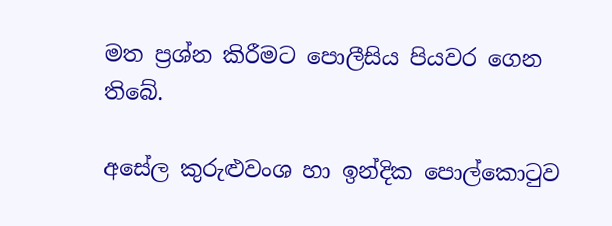මත ප්‍රශ්න කිරීමට පොලීසිය පියවර ගෙන තිබේ.

අසේල කුරුළුවංශ හා ඉන්දික පොල්කොටුව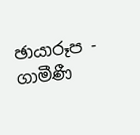ඡායාරූප - ගාමීණී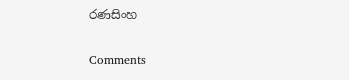රණසිංහ

Comments